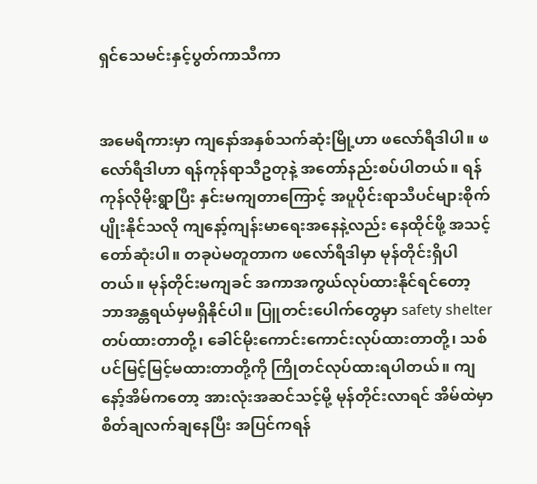ရှင်သေမင်းနှင့်ပွတ်ကာသီကာ


အမေရိကားမှာ ကျနော်အနှစ်သက်ဆုံးမြို့ဟာ ဖလော်ရီဒါပါ။ ဖလော်ရီဒါဟာ ရန်ကုန်ရာသီဥတုနဲ့ အတော်နည်းစပ်ပါတယ်။ ရန်ကုန်လိုမိုးရွာပြီး နှင်းမကျတာကြောင့် အပူပိုင်းရာသီပင်များစိုက်ပျိုးနိုင်သလို ကျနော့်ကျန်းမာရေးအနေနဲ့လည်း နေထိုင်ဖို့ အသင့်တော်ဆုံးပါ။ တခုပဲမတူတာက ဖလော်ရီဒါမှာ မုန်တိုင်းရှိပါတယ်။ မုန်တိုင်းမကျခင် အကာအကွယ်လုပ်ထားနိုင်ရင်တော့ ဘာအန္တရယ်မှမရှိနိုင်ပါ။ ပြူတင်းပေါက်တွေမှာ safety shelter တပ်ထားတာတို့၊ ခေါင်မိုးကောင်းကောင်းလုပ်ထားတာတို့၊ သစ်ပင်မြင့်မြင့်မထားတာတို့ကို ကြိုတင်လုပ်ထားရပါတယ်။ ကျနော့်အိမ်ကတော့ အားလုံးအဆင်သင့်မို့ မုန်တိုင်းလာရင် အိမ်ထဲမှာစိတ်ချလက်ချနေပြီး အပြင်ကရန်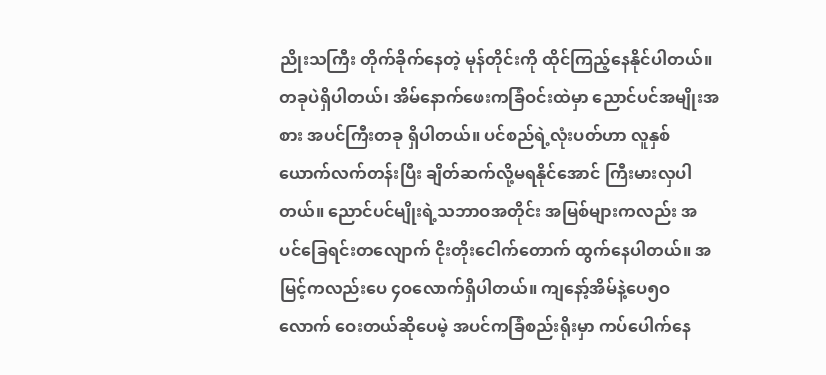ညိုးသကြီး တိုက်ခိုက်နေတဲ့ မုန်တိုင်းကို ထိုင်ကြည့်နေနိုင်ပါတယ်။ တခုပဲရှိပါတယ်၊ အိမ်နောက်ဖေးကခြံဝင်းထဲမှာ ညောင်ပင်အမျိုးအစား အပင်ကြီးတခု ရှိပါတယ်။ ပင်စည်ရဲ့လုံးပတ်ဟာ လူနှစ်ယောက်လက်တန်းပြီး ချိတ်ဆက်လို့မရနိုင်အောင် ကြီးမားလှပါတယ်။ ညောင်ပင်မျိုးရဲ့သဘာဝအတိုင်း အမြစ်များကလည်း အပင်ခြေရင်းတလျောက် ငိုးတိုးငေါက်တောက် ထွက်နေပါတယ်။ အမြင့်ကလည်းပေ ၄ဝလောက်ရှိပါတယ်။ ကျနော့်အိမ်နဲ့ပေ၅ဝလောက် ဝေးတယ်ဆိုပေမဲ့ အပင်ကခြံစည်းရိုးမှာ ကပ်ပေါက်နေ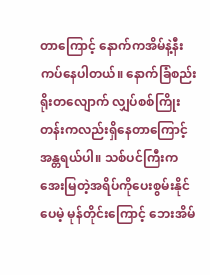တာကြောင့် နောက်ကအိမ်နဲ့နီးကပ်နေပါတယ်။ နောက်ခြံစည်းရိုးတလျောက် လျှပ်စစ်ကြိုးတန်းကလည်းရှိနေတာကြောင့် အန္တရယ်ပါ။ သစ်ပင်ကြီးကအေးမြတဲ့အရိပ်ကိုပေးစွမ်းနိုင်ပေမဲ့ မုန်တိုင်းကြောင့် ဘေးအိမ်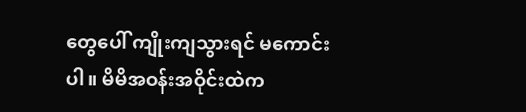တွေပေါ် ကျိုးကျသွားရင် မကောင်းပါ။ မိမိအဝန်းအဝိုင်းထဲက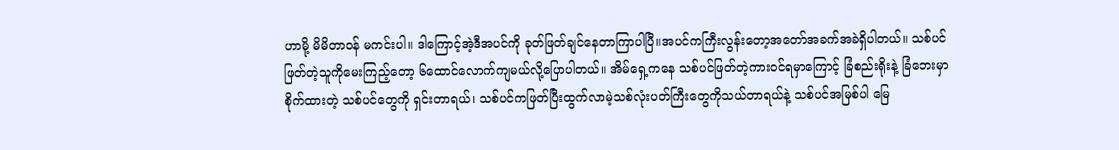ဟာမို့ မိမိတာဝန် မကင်းပါ။ ဒါကြောင့်အဲ့ဒီအပင်ကို ခုတ်ဖြတ်ချင်နေတာကြာပါပြီ။အပင်ကကြီးလွန်းတော့အတော်အခက်အခဲရှိပါတယ်။ သစ်ပင်ဖြတ်တဲ့သူကိုမေးကြည့်တော့ ၆ထောင်လောက်ကျမယ်လို့ပြောပါတယ်။ အိမ်ရှေ့ကနေ သစ်ပင်ဖြတ်တဲ့ကားဝင်ရမှာကြောင့် ခြံစည်းရိုးနဲ့ ခြံဘေးမှာစိုက်ထားတဲ့ သစ်ပင်တွေကို ရှင်းတာရယ်၊ သစ်ပင်ကဖြတ်ပြီးထွက်လာမဲ့သစ်လုံးပတ်ကြီးတွေကိုသယ်တာရယ်နဲ့ သစ်ပင်အမြစ်ပါ မြေ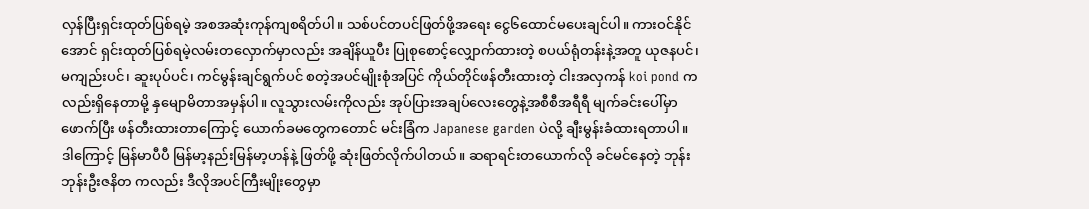လှန်ပြီးရှင်းထုတ်ပြစ်ရမဲ့ အစအဆုံးကုန်ကျစရိတ်ပါ။ သစ်ပင်တပင်ဖြတ်ဖို့အရေး ငွေ၆ထောင်မပေးချင်ပါ။ ကားဝင်နိုင်အောင် ရှင်းထုတ်ပြစ်ရမဲ့လမ်းတလှောက်မှာလည်း အချိန်ယူပီး ပြုစုစောင့်လျှောက်ထားတဲ့ စပယ်ရုံတန်းနဲ့အတူ ယုဇနပင်၊ မကျည်းပင်၊ ဆူးပုပ်ပင်၊ ကင်မွန်းချင်ရွက်ပင် စတဲ့အပင်မျိုးစုံအပြင် ကိုယ်တိုင်ဖန်တီးထားတဲ့ ငါးအလှကန် koi pond ကလည်းရှိနေတာမို့ နှမျောမိတာအမှန်ပါ။ လူသွားလမ်းကိုလည်း အုပ်ပြားအချပ်လေးတွေနဲ့အစီစီအရီရီ မျက်ခင်းပေါ်မှာဖောက်ပြီး ဖန်တီးထားတာကြောင့် ယောက်ခမတွေကတောင် မင်းခြံက Japanese garden ပဲလို့ ချီးမွန်းခံထားရတာပါ။ ဒါကြောင့် မြန်မာပီပီ မြန်မာ့နည်းမြန်မာ့ဟန်နဲ့ ဖြတ်ဖို့ ဆုံးဖြတ်လိုက်ပါတယ်။ ဆရာရင်းတယောက်လို ခင်မင်နေတဲ့ ဘုန်းဘုန်းဦးဇနိတ ကလည်း ဒီလိုအပင်ကြီးမျိုးတွေမှာ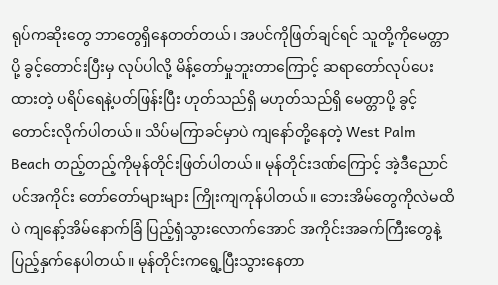ရုပ်ကဆိုးတွေ ဘာတွေရှိနေတတ်တယ်၊ အပင်ကိုဖြတ်ချင်ရင် သူတို့ကိုမေတ္တာပို့ ခွင့်တောင်းပြီးမှ လုပ်ပါလို့ မိန့်တော်မှုဘူးတာကြောင့် ဆရာတော်လုပ်ပေးထားတဲ့ ပရိပ်ရေနဲ့ပတ်ဖြန်းပြီး ဟုတ်သည်ရှိ မဟုတ်သည်ရှိ မေတ္တာပို့ ခွင့်တောင်းလိုက်ပါတယ်။ သိပ်မကြာခင်မှာပဲ ကျနော်တို့နေတဲ့ West Palm Beach တည့်တည့်ကိုမုန်တိုင်းဖြတ်ပါတယ်။ မုန်တိုင်းဒဏ်ကြောင့် အဲ့ဒီညောင်ပင်အကိုင်း တော်တော်များများ ကြိုးကျကုန်ပါတယ်။ ဘေးအိမ်တွေကိုလဲမထိပဲ ကျနော့်အိမ်နောက်ခြံ ပြည့်ရှံသွားလောက်အောင် အကိုင်းအခက်ကြီးတွေနဲ့ ပြည့်နှက်နေပါတယ်။ မုန်တိုင်းကရွေ့ပြီးသွားနေတာ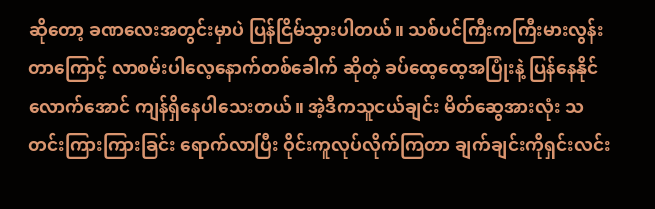ဆိုတော့ ခဏလေးအတွင်းမှာပဲ ပြန်ငြိမ်သွားပါတယ်။ သစ်ပင်ကြီးကကြီးမားလွန်းတာကြောင့် လာစမ်းပါလေ့နောက်တစ်ခေါက် ဆိုတဲ့ ခပ်ထေ့ထေ့အပြုံးနဲ့ ပြန်နေနိုင်လောက်အောင် ကျန်ရှိနေပါသေးတယ်။ အဲ့ဒီကသူငယ်ချင်း မိတ်ဆွေအားလုံး သတင်းကြားကြားခြင်း ရောက်လာပြီး ဝိုင်းကူလုပ်လိုက်ကြတာ ချက်ချင်းကိုရှင်းလင်း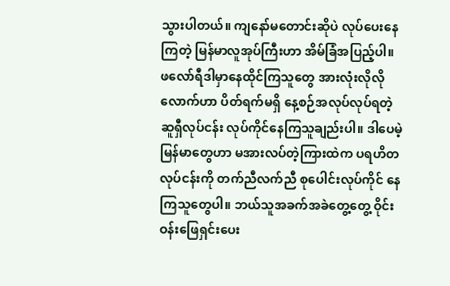သွားပါတယ်။ ကျနော်မတောင်းဆိုပဲ လုပ်ပေးနေကြတဲ့ မြန်မာလူအုပ်ကြီးဟာ အိမ်ခြံအပြည့်ပါ။ ဖလော်ရီဒါမှာနေထိုင်ကြသူတွေ အားလုံးလိုလိုလောက်ဟာ ပိတ်ရက်မရှိ နေ့စဉ်အလုပ်လုပ်ရတဲ့ ဆူရှီလုပ်ငန်း လုပ်ကိုင်နေကြသူချည်းပါ။ ဒါပေမဲ့မြန်မာတွေဟာ မအားလပ်တဲ့ကြားထဲက ပရဟိတလုပ်ငန်းကို တက်ညီလက်ညီ စုပေါင်းလုပ်ကိုင် နေကြသူတွေပါ။ ဘယ်သူအခက်အခဲတွေ့တွေ့ ဝိုင်းဝန်းဖြေရှင်းပေး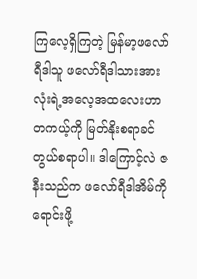ကြလေ့ရှိကြတဲ့ မြန်မာ့ဖလော်ရီဒါသူ ဖလော်ရီဒါသားအားလုံးရဲ့အလေ့အထလေးဟာ တကယ့်ကို မြတ်နိုးစရာခင်တွယ်စရာပါ။ ဒါကြောင့်လဲ ဇနီးသည်က ဖလော်ရီဒါအိမ်ကိုရောင်းဖို့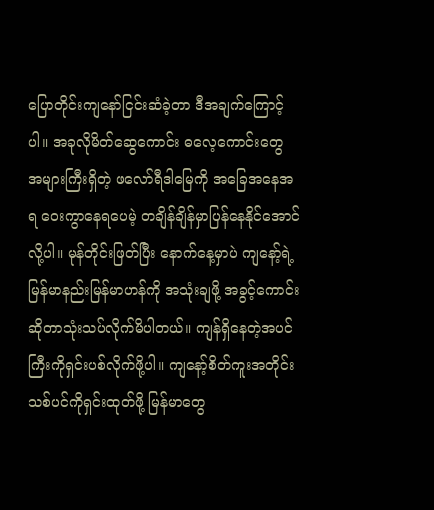ပြောတိုင်းကျနော်ငြင်းဆံခဲ့တာ ဒီအချက်ကြောင့်ပါ။ အခုလိုမိတ်ဆွေကောင်း ဓလေ့ကောင်းတွေ အများကြီးရှိတဲ့ ဖလော်ရီဒါမြေကို အခြေအနေအရ ဝေးကွာနေရပေမဲ့ တချိန်ချိန်မှာပြန်နေနိုင်အောင်လို့ပါ။ မုန်တိုင်းဖြတ်ပြီး နောက်နေ့မှာပဲ ကျနော့်ရဲ့မြန်မာနည်းမြန်မာဟန်ကို အသုံးချဖို့ အခွင့်ကောင်းဆိုတာသုံးသပ်လိုက်မိပါတယ်။ ကျန်ရှိနေတဲ့အပင်ကြီးကိုရှင်းပစ်လိုက်ဖို့ပါ။ ကျနော့်စိတ်ကူးအတိုင်း သစ်ပင်ကိုရှင်းထုတ်ဖို့ မြန်မာတွေ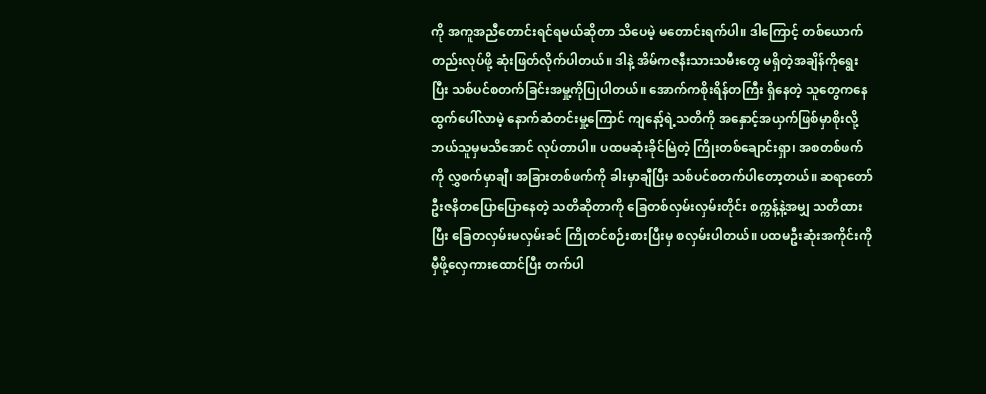ကို အကူအညီတောင်းရင်ရမယ်ဆိုတာ သိပေမဲ့ မတောင်းရက်ပါ။ ဒါကြောင့် တစ်ယောက်တည်းလုပ်ဖို့ ဆုံးဖြတ်လိုက်ပါတယ်။ ဒါနဲ့ အိမ်ကဇနီးသားသမီးတွေ မရှိတဲ့အချိန်ကိုရွေးပြီး သစ်ပင်စတက်ခြင်းအမှု့ကိုပြုပါတယ်။ အောက်ကစိုးရိန်တကြီး ရှိနေတဲ့ သူတွေကနေထွက်ပေါ်လာမဲ့ နောက်ဆံတင်းမှု့ကြောင် ကျနော့်ရဲ့သတိကို အနှောင့်အယှက်ဖြစ်မှာစိုးလို့ ဘယ်သူမှမသိအောင် လုပ်တာပါ။ ပထမဆုံးခိုင်မြဲတဲ့ ကြိုးတစ်ချောင်းရှာ၊ အစတစ်ဖက်ကို လွှစက်မှာချီ၊ အခြားတစ်ဖက်ကို ခါးမှာချီပြီး သစ်ပင်စတက်ပါတော့တယ်။ ဆရာတော်ဦးဇနိတပြောပြောနေတဲ့ သတိဆိုတာကို ခြေတစ်လှမ်းလှမ်းတိုင်း စက္ကန့်နဲ့အမျှ သတိထားပြီး ခြေတလှမ်းမလှမ်းခင် ကြိုတင်စဉ်းစားပြီးမှ စလှမ်းပါတယ်။ ပထမဦးဆုံးအကိုင်းကို မှီဖို့လှေကားထောင်ပြီး တက်ပါ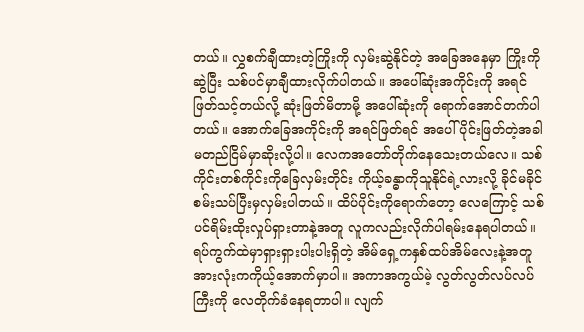တယ်။ လွှစက်ချီထားတဲ့ကြိုးကို လှမ်းဆွဲနိုင်တဲ့ အခြေအနေမှာ ကြိုးကိုဆွဲပြီး သစ်ပင်မှာချီထားလိုက်ပါတယ်။ အပေါ်ဆုံးအကိုင်းကို အရင် ဖြတ်သင့်တယ်လို့ ဆုံးဖြတ်မိတာမို့ အပေါ်ဆုံးကို ရောက်အောင်တက်ပါတယ်။ အောက်ခြေအကိုင်းကို အရင်ဖြတ်ရင် အပေါ်ပိုင်းဖြတ်တဲ့အခါ မတည်ငြိမ်မှာဆိုးလို့ပါ။ လေကအတော်တိုက်နေသေးတယ်လေ။ သစ်ကိုင်းတစ်ကိုင်းကိုခြေလှမ်းတိုင်း ကိုယ့်ခန္ဓာကိုသူနိုင်ရဲ့လားလို့ ခိုင်မခိုင်စမ်းသပ်ပြီးမှလှမ်းပါတယ်။ ထိပ်ပိုင်းကိုရောက်တော့ လေကြောင့် သစ်ပင်ရိမ်းထိုးလှုပ်ရှားတာနဲ့အတူ လူကလည်းလိုက်ပါရမ်းနေရပါတယ်။ ရပ်ကွက်ထဲမှာရှားရှားပါးပါးရှိတဲ့ အိမ်ရှေ့ကနှစ်ထပ်အိမ်လေးနဲ့အတူ အားလုံးကကိုယ့်အောက်မှာပါ။ အကာအကွယ်မဲ့ လွတ်လွတ်လပ်လပ်ကြီးကို လေတိုက်ခံနေရတာပါ။ လျက်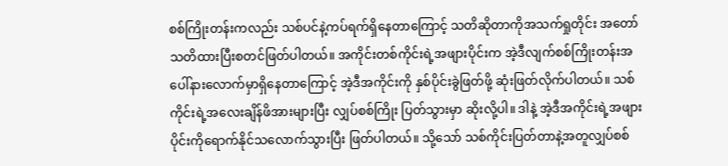စစ်ကြိုးတန်းကလည်း သစ်ပင်နဲ့ကပ်ရက်ရှိနေတာကြောင့် သတိဆိုတာကိုအသက်ရှုတိုင်း အတော်သတိထားပြီးစတင်ဖြတ်ပါတယ်။ အကိုင်းတစ်ကိုင်းရဲ့အဖျားပိုင်းက အဲ့ဒီလျက်စစ်ကြိုးတန်းအပေါ်နားလောက်မှာရှိနေတာကြောင့် အဲ့ဒီအကိုင်းကို နှစ်ပိုင်းခွဲဖြတ်ဖို့ ဆုံးဖြတ်လိုက်ပါတယ်။ သစ်ကိုင်းရဲ့အလေးချိန်ဖိအားများပြီး လျှပ်စစ်ကြိုး ပြတ်သွားမှာ ဆိုးလို့ပါ။ ဒါနဲ့ အဲ့ဒီအကိုင်းရဲ့အဖျားပိုင်းကိုရောက်နိုင်သလောက်သွားပြီး ဖြတ်ပါတယ်။ သို့သော် သစ်ကိုင်းပြတ်တာနဲ့အတူလျှပ်စစ်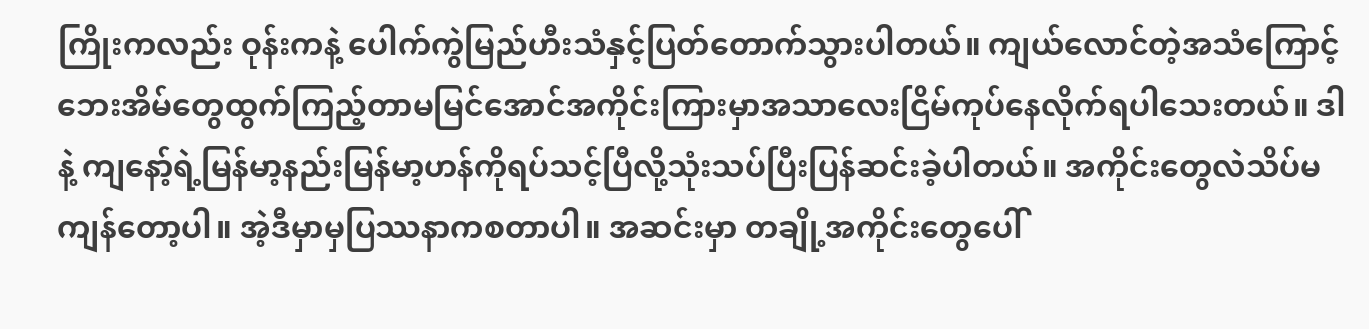ကြိုးကလည်း ဝုန်းကနဲ့ ပေါက်ကွဲမြည်ဟီးသံနှင့်ပြတ်တောက်သွားပါတယ်။ ကျယ်လောင်တဲ့အသံကြောင့်ဘေးအိမ်တွေထွက်ကြည့်တာမမြင်အောင်အကိုင်းကြားမှာအသာလေးငြိမ်ကုပ်နေလိုက်ရပါသေးတယ်။ ဒါနဲ့ ကျနော့်ရဲ့မြန်မာ့နည်းမြန်မာ့ဟန်ကိုရပ်သင့်ပြီလို့သုံးသပ်ပြီးပြန်ဆင်းခဲ့ပါတယ်။ အကိုင်းတွေလဲသိပ်မကျန်တော့ပါ။ အဲ့ဒီမှာမှပြဿနာကစတာပါ။ အဆင်းမှာ တချို့အကိုင်းတွေပေါ်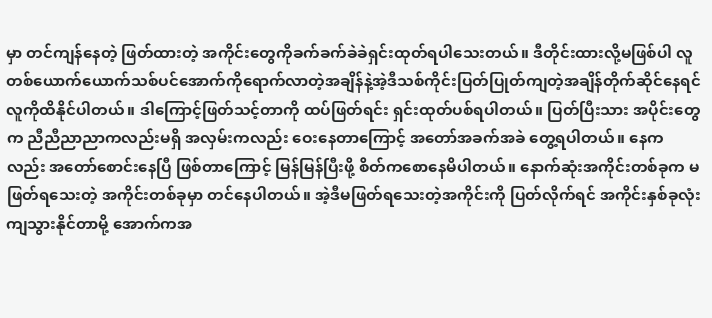မှာ တင်ကျန်နေတဲ့ ဖြတ်ထားတဲ့ အကိုင်းတွေကိုခက်ခက်ခဲခဲရှင်းထုတ်ရပါသေးတယ်။ ဒီတိုင်းထားလို့မဖြစ်ပါ လူတစ်ယောက်ယောက်သစ်ပင်အောက်ကိုရောက်လာတဲ့အချိန်နဲ့အဲ့ဒီသစ်ကိုင်းပြတ်ပြုတ်ကျတဲ့အချိန်တိုက်ဆိုင်နေရင် လူကိုထိနိုင်ပါတယ်။ ဒါကြောင့်ဖြတ်သင့်တာကို ထပ်ဖြတ်ရင်း ရှင်းထုတ်ပစ်ရပါတယ်။ ပြတ်ပြီးသား အပိုင်းတွေက ညီညီညာညာကလည်းမရှိ အလှမ်းကလည်း ဝေးနေတာကြောင့် အတော်အခက်အခဲ တွေ့ရပါတယ်။ နေကလည်း အတော်စောင်းနေပြီ ဖြစ်တာကြောင့် မြန်မြန်ပြီးဖို့ စိတ်ကစောနေမိပါတယ်။ နောက်ဆုံးအကိုင်းတစ်ခုက မဖြတ်ရသေးတဲ့ အကိုင်းတစ်ခုမှာ တင်နေပါတယ်။ အဲ့ဒီမဖြတ်ရသေးတဲ့အကိုင်းကို ပြတ်လိုက်ရင် အကိုင်းနှစ်ခုလုံးကျသွားနိုင်တာမို့ အောက်ကအ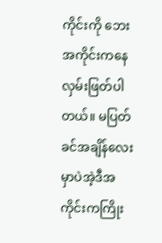ကိုင်းကို ဘေးအကိုင်းကနေ လှမ်းဖြတ်ပါတယ်။ မပြတ်ခင်အချိန်လေးမှာပဲအဲ့ဒီအကိုင်းကကြိုး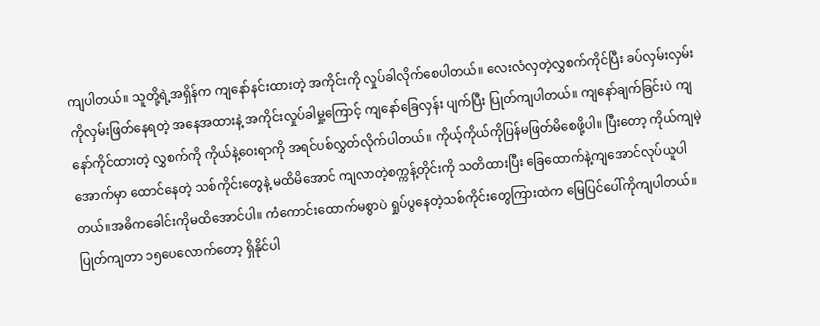ကျပါတယ်။ သူတို့ရဲ့အရှိန်က ကျနော်နင်းထားတဲ့ အကိုင်းကို လှုပ်ခါလိုက်စေပါတယ်။ လေးလံလှတဲ့လွှစက်ကိုင်ပြီး ခပ်လှမ်းလှမ်းကိုလှမ်းဖြတ်နေရတဲ့ အနေအထားနဲ့ အကိုင်းလှုပ်ခါမှု့ကြောင့် ကျနော်ခြေလှန်း ပျက်ပြီး ပြုတ်ကျပါတယ်။ ကျနော်ချက်ခြင်းပဲ ကျနော်ကိုင်ထားတဲ့ လွှစက်ကို ကိုယ်နဲ့ဝေးရာကို အရင်ပစ်လွှတ်လိုက်ပါတယ်။ ကိုယ့်ကိုယ်ကိုပြန်မဖြတ်မိစေဖို့ပါ။ ပြီးတော့ ကိုယ်ကျမဲ့အောက်မှာ ထောင်နေတဲ့ သစ်ကိုင်းတွေနဲ့ မထိမိအောင် ကျလာတဲ့စက္ကန့်တိုင်းကို သတိထားပြီး ခြေထောက်နဲ့ကျအောင်လုပ်ယူပါတယ်။အဓိကခေါင်းကိုမထိအောင်ပါ။ ကံကောင်းထောက်မစွာပဲ ရှုပ်ပွနေတဲ့သစ်ကိုင်းတွေကြားထဲက မြေပြင်ပေါ်ကိုကျပါတယ်။ ပြုတ်ကျတာ ၁၅ပေလောက်တော့ ရှိနိုင်ပါ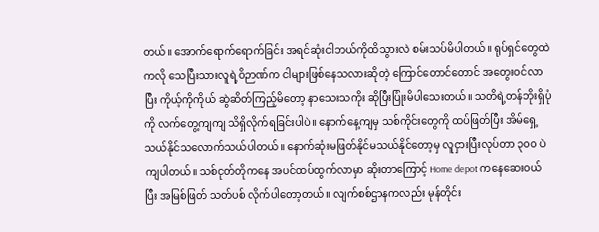တယ်။ အောက်ရောက်ရောက်ခြင်း အရင်ဆုံးငါဘယ်ကိုထိသွားလဲ စမ်းသပ်မိပါတယ်။ ရုပ်ရှင်တွေထဲကလို သေပြီးသားလူရဲ့ဝိဉာဏ်က ငါများဖြစ်နေသလားဆိုတဲ့ ကြောင်တောင်တောင် အတွေးဝင်လာပြီး ကိုယ့်ကိုကိုယ် ဆွဲဆိတ်ကြည့်မိတော့ နာသေးသကိုး ဆိုပြီးပြုံးမိပါသေးတယ်။ သတိရဲ့တန်ဘိုးရှိပုံကို လက်တွေ့ကျကျ သိရှိလိုက်ရခြင်းပါပဲ။ နောက်နေ့ကျမှ သစ်ကိုင်းတွေကို ထပ်ဖြတ်ပြီး အိမ်ရှေ့သယ်နိုင်သလောက်သယ်ပါတယ်။ နောက်ဆုံးမဖြတ်နိုင်မသယ်နိုင်တော့မှ လူငှားပြီးလုပ်တာ ၃၀၀ ပဲကျပါတယ်။ သစ်ငုတ်တိုကနေ အပင်ထပ်ထွက်လာမှာ ဆိုးတာကြောင့် Home depot ကနေဆေးဝယ်ပြီး အမြစ်ဖြတ် သတ်ပစ် လိုက်ပါတော့တယ်။ လျက်စစ်ဌာနကလည်း မုန်တိုင်း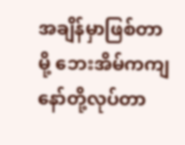အချိန်မှာဖြစ်တာမို့ ဘေးအိမ်ကကျနော်တို့လုပ်တာ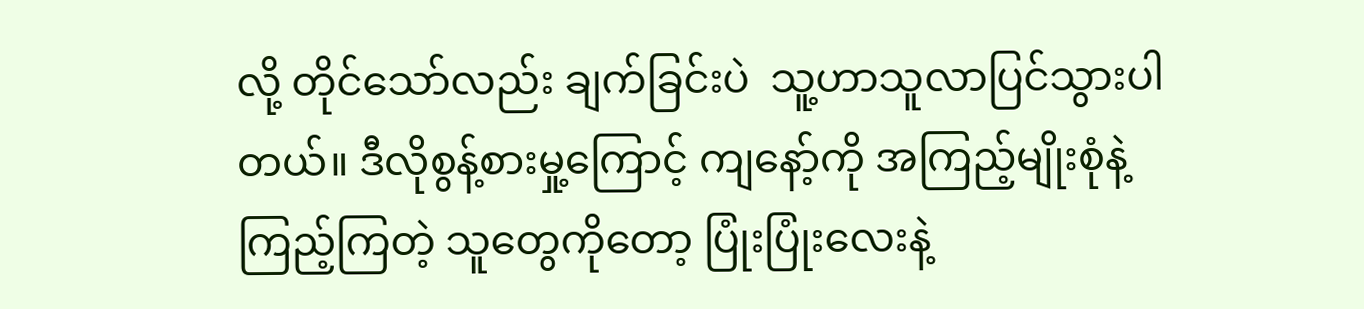လို့ တိုင်သော်လည်း ချက်ခြင်းပဲ  သူ့ဟာသူလာပြင်သွားပါတယ်။ ဒီလိုစွန့်စားမှု့ကြောင့် ကျနော့်ကို အကြည့်မျိုးစုံနဲ့ ကြည့်ကြတဲ့ သူတွေကိုတော့ ပြုံးပြုံးလေးနဲ့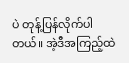ပဲ တုန့်ပြန်လိုက်ပါတယ်။ အဲ့ဒီအကြည့်ထဲ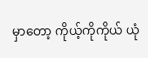မှာတော့ ကိုယ့်ကိုကိုယ် ယုံ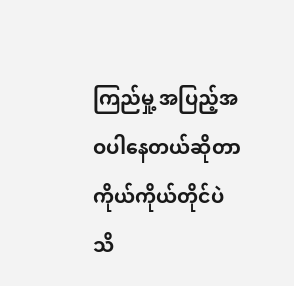ကြည်မှု့ အပြည့်အဝပါနေတယ်ဆိုတာ ကိုယ်ကိုယ်တိုင်ပဲ သိ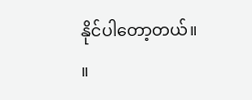နိုင်ပါတော့တယ်။          ။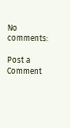No comments:

Post a Comment